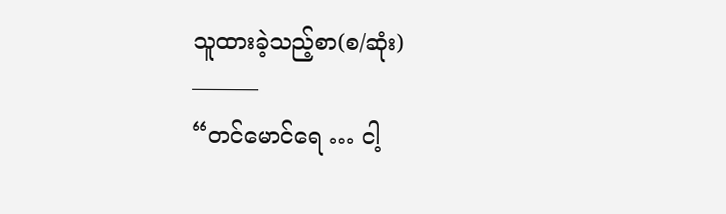သူထားခဲ့သည့်စာ(စ/ဆုံး)
———
“တင်မောင်ရေ … ငါ့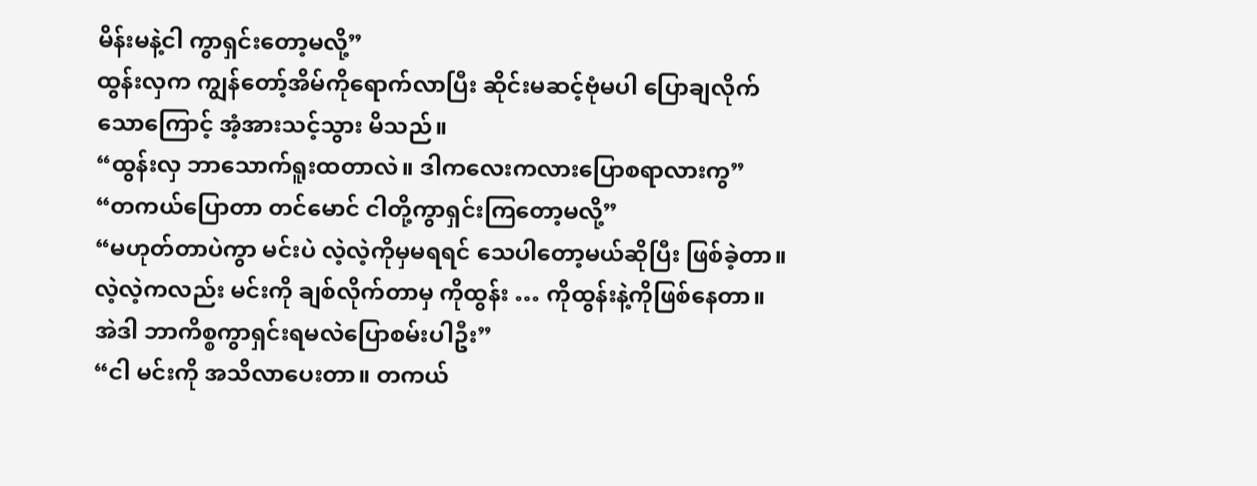မိန်းမနဲ့ငါ ကွာရှင်းတော့မလို့”
ထွန်းလှက ကျွန်တော့်အိမ်ကိုရောက်လာပြီး ဆိုင်းမဆင့်ဗုံမပါ ပြောချလိုက်သောကြောင့် အံ့အားသင့်သွား မိသည်။
“ထွန်းလှ ဘာသောက်ရူးထတာလဲ။ ဒါကလေးကလားပြောစရာလားကွ”
“တကယ်ပြောတာ တင်မောင် ငါတို့ကွာရှင်းကြတော့မလို့”
“မဟုတ်တာပဲကွာ မင်းပဲ လဲ့လဲ့ကိုမှမရရင် သေပါတော့မယ်ဆိုပြီး ဖြစ်ခဲ့တာ။ လဲ့လဲ့ကလည်း မင်းကို ချစ်လိုက်တာမှ ကိုထွန်း … ကိုထွန်းနဲ့ကိုဖြစ်နေတာ။ အဲဒါ ဘာကိစ္စကွာရှင်းရမလဲပြောစမ်းပါဦး”
“ငါ မင်းကို အသိလာပေးတာ။ တကယ်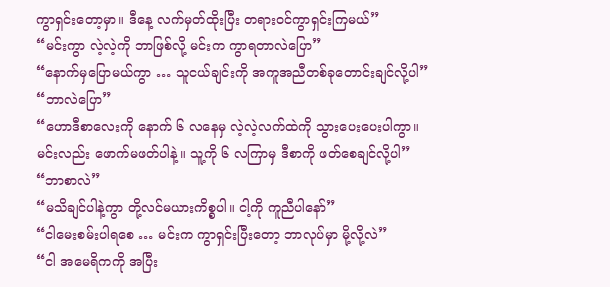ကွာရှင်းတော့မှာ။ ဒီနေ့ လက်မှတ်ထိုးပြီး တရားဝင်ကွာရှင်းကြမယ်”
“မင်းကွာ လဲ့လဲ့ကို ဘာဖြစ်လို့ မင်းက ကွာရတာလဲပြော”
“နောက်မှပြောမယ်ကွာ … သူငယ်ချင်းကို အကူအညီတစ်ခုတောင်းချင်လို့ပါ”
“ဘာလဲပြော”
“ဟောဒီစာလေးကို နောက် ၆ လနေမှ လဲ့လဲ့လက်ထဲကို သွားပေးပေးပါကွာ။ မင်းလည်း ဖောက်မဖတ်ပါနဲ့။ သူ့ကို ၆ လကြာမှ ဒီစာကို ဖတ်စေချင်လို့ပါ”
“ဘာစာလဲ”
“မသိချင်ပါနဲ့ကွာ တို့လင်မယားကိစ္စပါ။ ငါ့ကို ကူညီပါနော်”
“ငါမေးစမ်းပါရစေ … မင်းက ကွာရှင်းပြီးတော့ ဘာလုပ်မှာ မို့လို့လဲ”
“ငါ အမေရိကကို အပြီး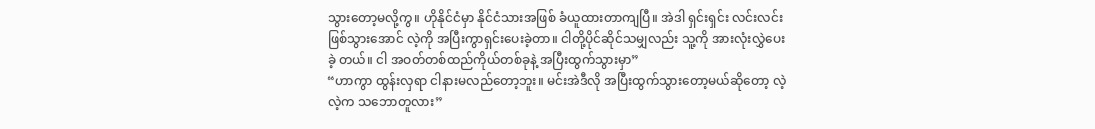သွားတော့မလို့ကွ။ ဟိုနိုင်ငံမှာ နိုင်ငံသားအဖြစ် ခံယူထားတာကျပြီ။ အဲဒါ ရှင်းရှင်း လင်းလင်းဖြစ်သွားအောင် လဲ့ကို အပြီးကွာရှင်းပေးခဲ့တာ။ ငါတို့ပိုင်ဆိုင်သမျှလည်း သူ့ကို အားလုံးလွှဲပေးခဲ့ တယ်။ ငါ အဝတ်တစ်ထည်ကိုယ်တစ်ခုနဲ့ အပြီးထွက်သွားမှာ”
“ဟာကွာ ထွန်းလှရာ ငါနားမလည်တော့ဘူး။ မင်းအဲဒီလို အပြီးထွက်သွားတော့မယ်ဆိုတော့ လဲ့လဲ့က သဘောတူလား”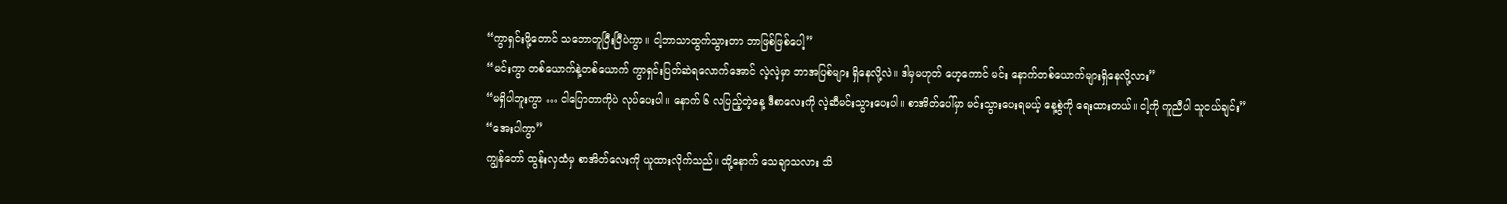“ကွာရှင်းဖို့တောင် သဘောတူပြီးပြီပဲကွာ။ ငါ့ဘာသာထွက်သွားတာ ဘာဖြစ်ဖြစ်ပေါ့”
“မင်းကွာ တစ်ယောက်နဲ့တစ်ယောက် ကွာရှင်းပြတ်ဆဲရလောက်အောင် လဲ့လဲ့မှာ ဘာအပြစ်များ ရှိနေလို့လဲ။ ဒါမှမဟုတ် ဟေ့ကောင် မင်း နောက်တစ်ယောက်များရှိနေလို့လား”
“မရှိပါဘူးကွာ … ငါပြောတာကိုပဲ လုပ်ပေးပါ။ နောက် ၆ လပြည့်တဲ့နေ့ ဒီစာလေးကို လဲ့ဆီမင်းသွားပေးပါ။ စာအိတ်ပေါ်မှာ မင်းသွားပေးရမယ့် နေ့စွဲကို ရေးထားတယ်။ ငါ့ကို ကူညီပါ သူငယ်ချင်း”
“အေးပါကွာ”
ကျွန်တော် ထွန်းလှထံမှ စာအိတ်လေးကို ယူထားလိုက်သည်။ ထို့နောက် သေချာသလား သိ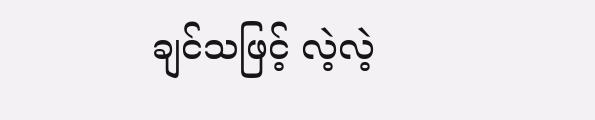ချင်သဖြင့် လဲ့လဲ့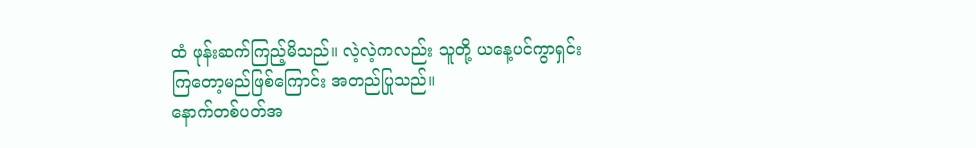ထံ ဖုန်းဆက်ကြည့်မိသည်။ လဲ့လဲ့ကလည်း သူတို့ ယနေ့ပင်ကွာရှင်းကြတော့မည်ဖြစ်ကြောင်း အတည်ပြုသည်။
နောက်တစ်ပတ်အ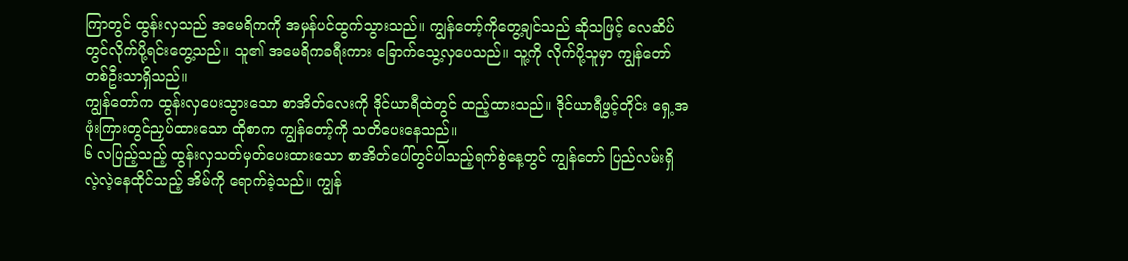ကြာတွင် ထွန်းလှသည် အမေရိကကို အမှန်ပင်ထွက်သွားသည်။ ကျွန်တော့်ကိုတွေ့ချင်သည် ဆိုသဖြင့် လေဆိပ်တွင်လိုက်ပို့ရင်းတွေ့သည်။ သူ၏ အမေရိကခရီးကား ခြောက်သွေ့လှပေသည်။ သူ့ကို လိုက်ပို့သူမှာ ကျွန်တော်တစ်ဦးသာရှိသည်။
ကျွန်တော်က ထွန်းလှပေးသွားသော စာအိတ်လေးကို ဒိုင်ယာရီထဲတွင် ထည့်ထားသည်။ ဒိုင်ယာရီဖွင့်တိုင်း ရှေ့အဖုံးကြားတွင်ညှပ်ထားသော ထိုစာက ကျွန်တော့်ကို သတိပေးနေသည်။
၆ လပြည့်သည့် ထွန်းလှသတ်မှတ်ပေးထားသော စာအိတ်ပေါ်တွင်ပါသည့်ရက်စွဲနေ့တွင် ကျွန်တော် ပြည်လမ်းရှိ လဲ့လဲ့နေထိုင်သည့် အိမ်ကို ရောက်ခဲ့သည်။ ကျွန်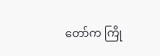တော်က ကြို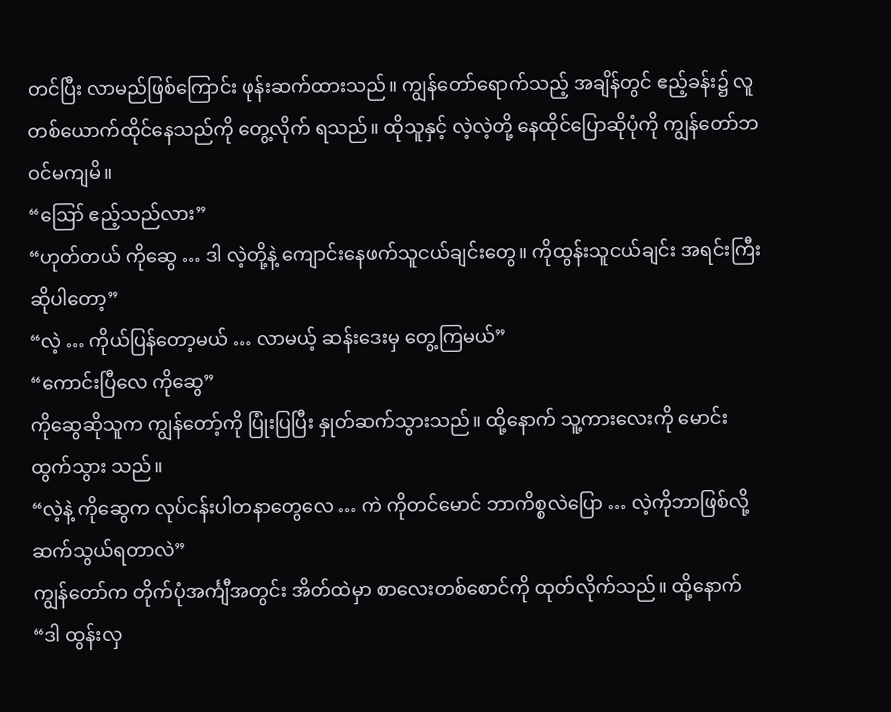တင်ပြီး လာမည်ဖြစ်ကြောင်း ဖုန်းဆက်ထားသည်။ ကျွန်တော်ရောက်သည့် အချိန်တွင် ဧည့်ခန်း၌ လူတစ်ယောက်ထိုင်နေသည်ကို တွေ့လိုက် ရသည်။ ထိုသူနှင့် လဲ့လဲ့တို့ နေထိုင်ပြောဆိုပုံကို ကျွန်တော်ဘဝင်မကျမိ။
“ဪ ဧည့်သည်လား”
“ဟုတ်တယ် ကိုဆွေ … ဒါ လဲ့တို့နဲ့ ကျောင်းနေဖက်သူငယ်ချင်းတွေ။ ကိုထွန်းသူငယ်ချင်း အရင်းကြီး ဆိုပါတော့”
“လဲ့ … ကိုယ်ပြန်တော့မယ် … လာမယ့် ဆန်းဒေးမှ တွေ့ကြမယ်”
“ကောင်းပြီလေ ကိုဆွေ”
ကိုဆွေဆိုသူက ကျွန်တော့်ကို ပြုံးပြပြီး နှုတ်ဆက်သွားသည်။ ထို့နောက် သူ့ကားလေးကို မောင်းထွက်သွား သည်။
“လဲ့နဲ့ ကိုဆွေက လုပ်ငန်းပါတနာတွေလေ … ကဲ ကိုတင်မောင် ဘာကိစ္စလဲပြော … လဲ့ကိုဘာဖြစ်လို့ ဆက်သွယ်ရတာလဲ”
ကျွန်တော်က တိုက်ပုံအင်္ကျီအတွင်း အိတ်ထဲမှာ စာလေးတစ်စောင်ကို ထုတ်လိုက်သည်။ ထို့နောက်
“ဒါ ထွန်းလှ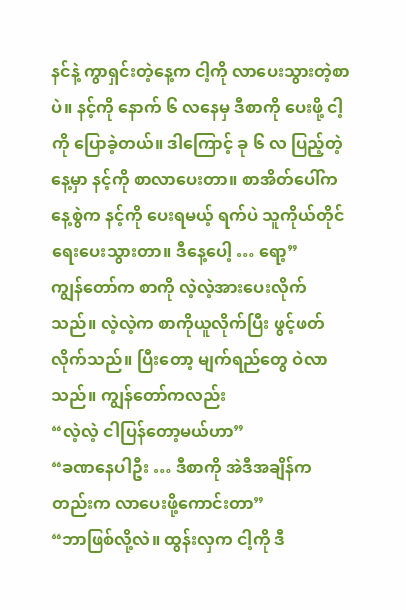နင်နဲ့ ကွာရှင်းတဲ့နေ့က ငါ့ကို လာပေးသွားတဲ့စာပဲ။ နင့်ကို နောက် ၆ လနေမှ ဒီစာကို ပေးဖို့ ငါ့ကို ပြောခဲ့တယ်။ ဒါကြောင့် ခု ၆ လ ပြည့်တဲ့နေ့မှာ နင့်ကို စာလာပေးတာ။ စာအိတ်ပေါ်က နေ့စွဲက နင့်ကို ပေးရမယ့် ရက်ပဲ သူကိုယ်တိုင်ရေးပေးသွားတာ။ ဒီနေ့ပေါ့ … ရော့”
ကျွန်တော်က စာကို လဲ့လဲ့အားပေးလိုက်သည်။ လဲ့လဲ့က စာကိုယူလိုက်ပြီး ဖွင့်ဖတ်လိုက်သည်။ ပြီးတော့ မျက်ရည်တွေ ဝဲလာသည်။ ကျွန်တော်ကလည်း
“လဲ့လဲ့ ငါပြန်တော့မယ်ဟာ”
“ခဏနေပါဦး … ဒီစာကို အဲဒီအချိန်ကတည်းက လာပေးဖို့ကောင်းတာ”
“ဘာဖြစ်လို့လဲ။ ထွန်းလှက ငါ့ကို ဒီ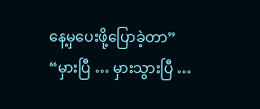နေ့မှပေးဖို့ပြောခဲ့တာ”
“မှားပြီ … မှားသွားပြီ …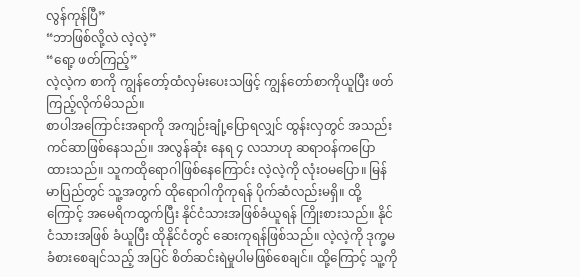လွန်ကုန်ပြီ”
“ဘာဖြစ်လို့လဲ လဲ့လဲ့”
“ရော့ ဖတ်ကြည့်”
လဲ့လဲ့က စာကို ကျွန်တော့်ထံလှမ်းပေးသဖြင့် ကျွန်တော်စာကိုယူပြီး ဖတ်ကြည့်လိုက်မိသည်။
စာပါအကြောင်းအရာကို အကျဉ်းချုံ့ပြောရလျှင် ထွန်းလှတွင် အသည်းကင်ဆာဖြစ်နေသည်။ အလွန်ဆုံး နေရ ၄ လသာဟု ဆရာဝန်ကပြောထားသည်။ သူကထိုရောဂါဖြစ်နေကြောင်း လဲ့လဲ့ကို လုံးဝမပြော။ မြန်မာပြည်တွင် သူ့အတွက် ထိုရောဂါကိုကုရန် ပိုက်ဆံလည်းမရှိ။ ထို့ကြောင့် အမေရိကထွက်ပြီး နိုင်ငံသားအဖြစ်ခံယူရန် ကြိုးစားသည်။ နိုင်ငံသားအဖြစ် ခံယူပြီး ထိုနိုင်ငံတွင် ဆေးကုရန်ဖြစ်သည်။ လဲ့လဲ့ကို ဒုက္ခမခံစားစေချင်သည့် အပြင် စိတ်ဆင်းရဲမှုပါမဖြစ်စေချင်။ ထို့ကြောင့် သူ့ကို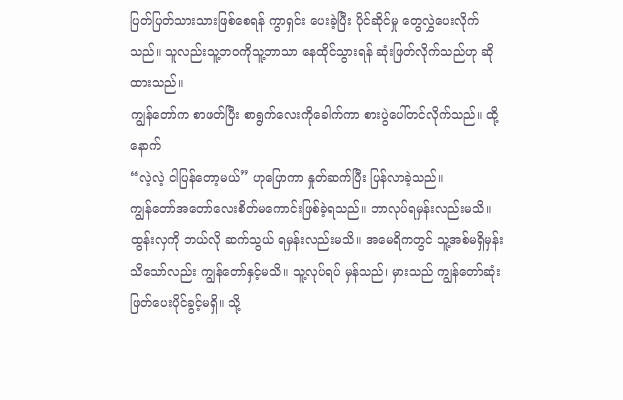ပြတ်ပြတ်သားသားဖြစ်စေရန် ကွာရှင်း ပေးခဲ့ပြီး ပိုင်ဆိုင်မှု တွေလွှဲပေးလိုက်သည်။ သူလည်းသူ့ဘဝကိုသူ့ဘာသာ နေထိုင်သွားရန် ဆုံးဖြတ်လိုက်သည်ဟု ဆိုထားသည်။
ကျွန်တော်က စာဖတ်ပြီး စာရွက်လေးကိုခေါက်ကာ စားပွဲပေါ်တင်လိုက်သည်။ ထို့နောက်
“လဲ့လဲ့ ငါပြန်တော့မယ်” ဟုပြောကာ နှုတ်ဆက်ပြီး ပြန်လာခဲ့သည်။
ကျွန်တော်အတော်လေးစိတ်မကောင်းဖြစ်ခဲ့ရသည်။ ဘာလုပ်ရမှန်းလည်းမသိ။ ထွန်းလှကို ဘယ်လို ဆက်သွယ် ရမှန်းလည်းမသိ။ အမေရိကတွင် သူ့အစ်မရှိမှန်း သိသော်လည်း ကျွန်တော်နှင့်မသိ။ သူ့လုပ်ရပ် မှန်သည်၊ မှားသည် ကျွန်တော်ဆုံးဖြတ်ပေးပိုင်ခွင့်မရှိ။ သို့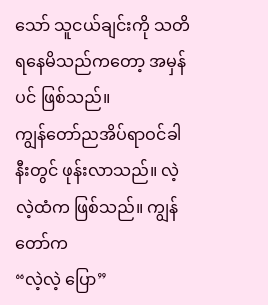သော် သူငယ်ချင်းကို သတိရနေမိသည်ကတော့ အမှန်ပင် ဖြစ်သည်။
ကျွန်တော်ညအိပ်ရာဝင်ခါနီးတွင် ဖုန်းလာသည်။ လဲ့လဲ့ထံက ဖြစ်သည်။ ကျွန်တော်က
“လဲ့လဲ့ ပြော”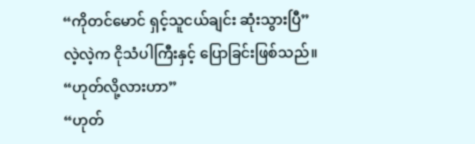“ကိုတင်မောင် ရှင့်သူငယ်ချင်း ဆုံးသွားပြီ”
လဲ့လဲ့က ငိုသံပါကြီးနှင့် ပြောခြင်းဖြစ်သည်။
“ဟုတ်လို့လားဟာ”
“ဟုတ်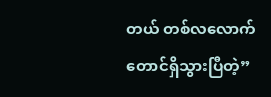တယ် တစ်လလောက်တောင်ရှိသွားပြီတဲ့”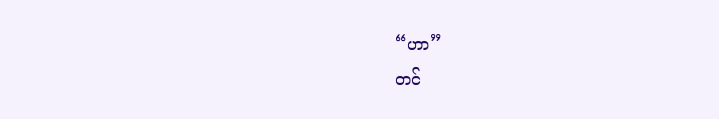“ဟာ”
တင်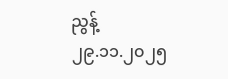ညွန့်
၂၉.၁၁.၂၀၂၅